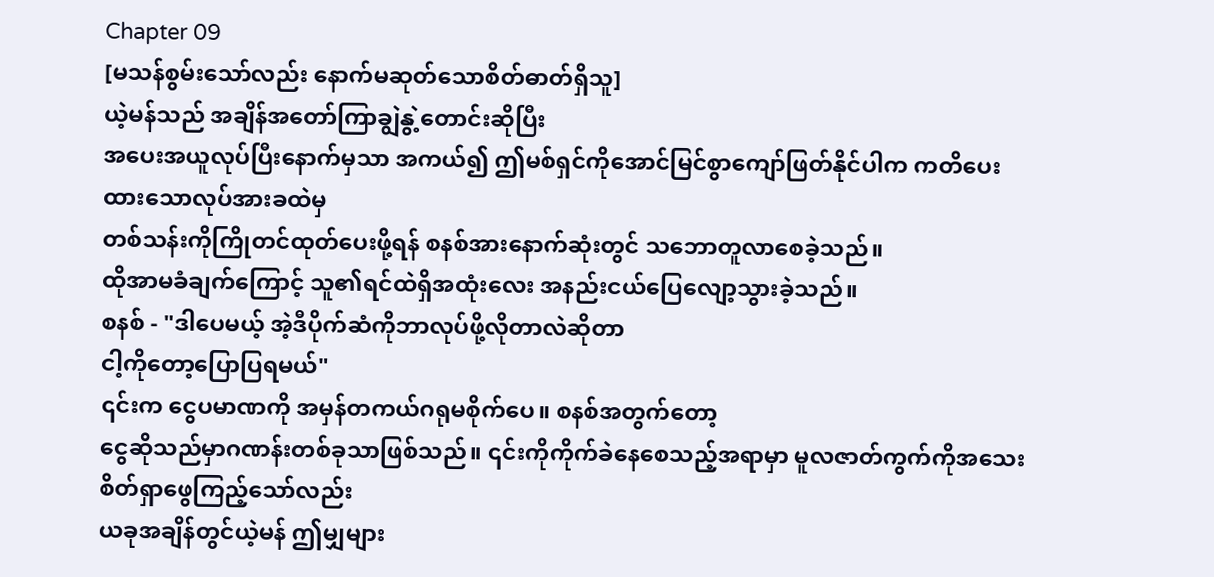Chapter 09
[မသန်စွမ်းသော်လည်း နောက်မဆုတ်သောစိတ်ဓာတ်ရှိသူ]
ယဲ့မန်သည် အချိန်အတော်ကြာချွဲနွဲ့တောင်းဆိုပြီး
အပေးအယူလုပ်ပြီးနောက်မှသာ အကယ်၍ ဤမစ်ရှင်ကိုအောင်မြင်စွာကျော်ဖြတ်နိုင်ပါက ကတိပေးထားသောလုပ်အားခထဲမှ
တစ်သန်းကိုကြိုတင်ထုတ်ပေးဖို့ရန် စနစ်အားနောက်ဆုံးတွင် သဘောတူလာစေခဲ့သည်။
ထိုအာမခံချက်ကြောင့် သူ၏ရင်ထဲရှိအထုံးလေး အနည်းငယ်ပြေလျော့သွားခဲ့သည်။
စနစ် - "ဒါပေမယ့် အဲ့ဒီပိုက်ဆံကိုဘာလုပ်ဖို့လိုတာလဲဆိုတာ
ငါ့ကိုတော့ပြောပြရမယ်"
၎င်းက ငွေပမာဏကို အမှန်တကယ်ဂရုမစိုက်ပေ။ စနစ်အတွက်တော့
ငွေဆိုသည်မှာဂဏန်းတစ်ခုသာဖြစ်သည်။ ၎င်းကိုကိုက်ခဲနေစေသည့်အရာမှာ မူလဇာတ်ကွက်ကိုအသေးစိတ်ရှာဖွေကြည့်သော်လည်း
ယခုအချိန်တွင်ယဲ့မန် ဤမျှများ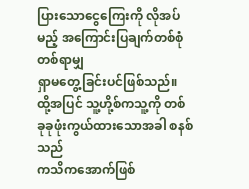ပြားသောငွေကြေးကို လိုအပ်မည့် အကြောင်းပြချက်တစ်စုံတစ်ရာမျှ
ရှာမတွေ့ခြင်းပင်ဖြစ်သည်။ ထို့အပြင် သူ့ဟို့စ်ကသူ့ကို တစ်ခုခုဖုံးကွယ်ထားသောအခါ စနစ်သည်
ကသိကအောက်ဖြစ်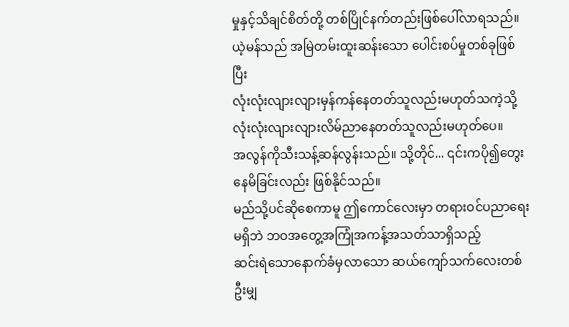မှုနှင့်သိချင်စိတ်တို့ တစ်ပြိုင်နက်တည်းဖြစ်ပေါ်လာရသည်။
ယဲ့မန်သည် အမြဲတမ်းထူးဆန်းသော ပေါင်းစပ်မှုတစ်ခုဖြစ်ပြီး
လုံးလုံးလျားလျားမှန်ကန်နေတတ်သူလည်းမဟုတ်သကဲ့သို့ လုံးလုံးလျားလျားလိမ်ညာနေတတ်သူလည်းမဟုတ်ပေ။
အလွန်ကိုသီးသန့်ဆန်လွန်းသည်။ သို့တိုင်... ၎င်းကပို၍တွေးနေမိခြင်းလည်း ဖြစ်နိုင်သည်။
မည်သို့ပင်ဆိုစေကာမူ ဤကောင်လေးမှာ တရားဝင်ပညာရေးမရှိဘဲ ဘဝအတွေ့အကြုံအကန့်အသတ်သာရှိသည့်
ဆင်းရဲသောနောက်ခံမှလာသော ဆယ်ကျော်သက်လေးတစ်ဦးမျှ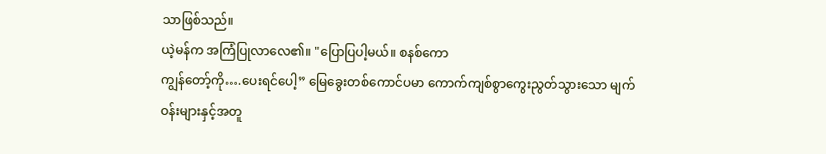သာဖြစ်သည်။
ယဲ့မန်က အကြံပြုလာလေ၏။ "ပြောပြပါ့မယ်။ စနစ်ကော
ကျွန်တော့်ကို….ပေးရင်ပေါ့” မြေခွေးတစ်ကောင်ပမာ ကောက်ကျစ်စွာကွေးညွတ်သွားသော မျက်ဝန်းများနှင့်အတူ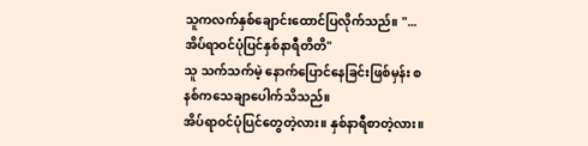သူကလက်နှစ်ချောင်းထောင်ပြလိုက်သည်။ "...အိပ်ရာဝင်ပုံပြင်နှစ်နာရီတိတိ"
သူ သက်သက်မဲ့ နောက်ပြောင်နေခြင်းဖြစ်မှန်း စနစ်ကသေချာပေါက်သိသည်။
အိပ်ရာဝင်ပုံပြင်တွေတဲ့လား။ နှစ်နာရီစာတဲ့လား။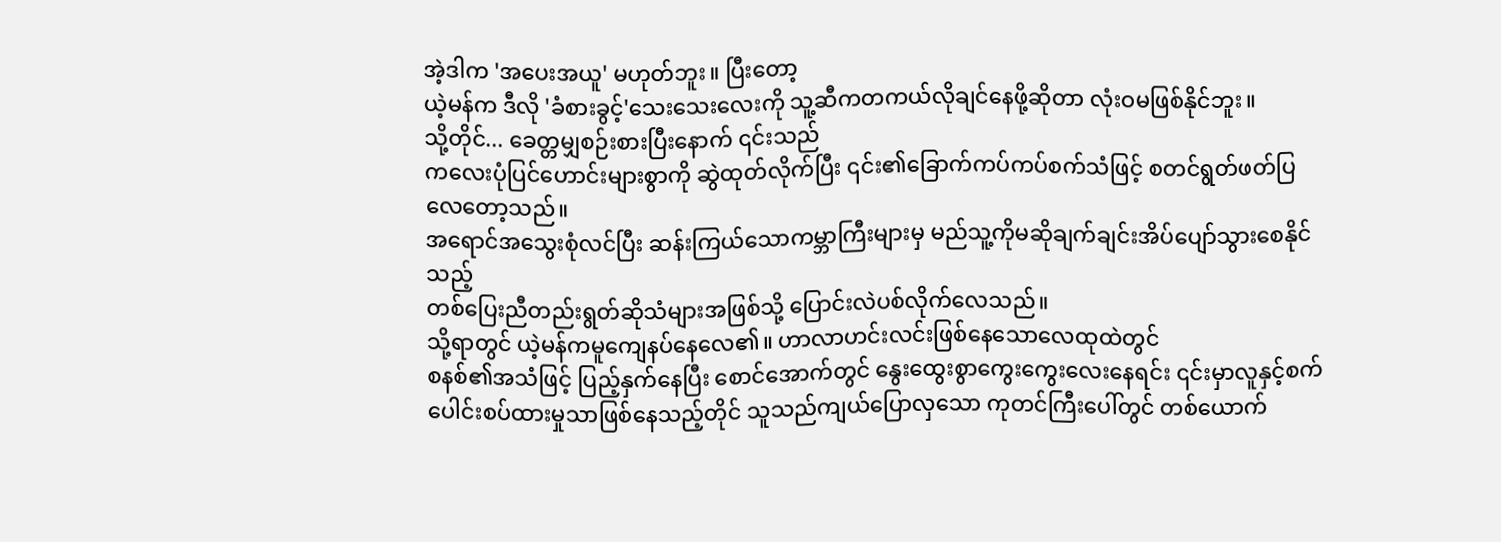အဲ့ဒါက 'အပေးအယူ' မဟုတ်ဘူး။ ပြီးတော့
ယဲ့မန်က ဒီလို 'ခံစားခွင့်'သေးသေးလေးကို သူ့ဆီကတကယ်လိုချင်နေဖို့ဆိုတာ လုံးဝမဖြစ်နိုင်ဘူး။
သို့တိုင်... ခေတ္တမျှစဉ်းစားပြီးနောက် ၎င်းသည်
ကလေးပုံပြင်ဟောင်းများစွာကို ဆွဲထုတ်လိုက်ပြီး ၎င်း၏ခြောက်ကပ်ကပ်စက်သံဖြင့် စတင်ရွတ်ဖတ်ပြလေတော့သည်။
အရောင်အသွေးစုံလင်ပြီး ဆန်းကြယ်သောကမ္ဘာကြီးများမှ မည်သူ့ကိုမဆိုချက်ချင်းအိပ်ပျော်သွားစေနိုင်သည့်
တစ်ပြေးညီတည်းရွတ်ဆိုသံများအဖြစ်သို့ ပြောင်းလဲပစ်လိုက်လေသည်။
သို့ရာတွင် ယဲ့မန်ကမူကျေနပ်နေလေ၏။ ဟာလာဟင်းလင်းဖြစ်နေသောလေထုထဲတွင်
စနစ်၏အသံဖြင့် ပြည့်နှက်နေပြီး စောင်အောက်တွင် နွေးထွေးစွာကွေးကွေးလေးနေရင်း ၎င်းမှာလူနှင့်စက်
ပေါင်းစပ်ထားမှုသာဖြစ်နေသည့်တိုင် သူသည်ကျယ်ပြောလှသော ကုတင်ကြီးပေါ်တွင် တစ်ယောက်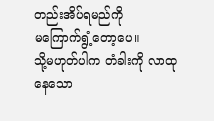တည်းအိပ်ရမည်ကို
မကြောက်ရွံ့တော့ပေ။
သို့မဟုတ်ပါက တံခါးကို လာထုနေသော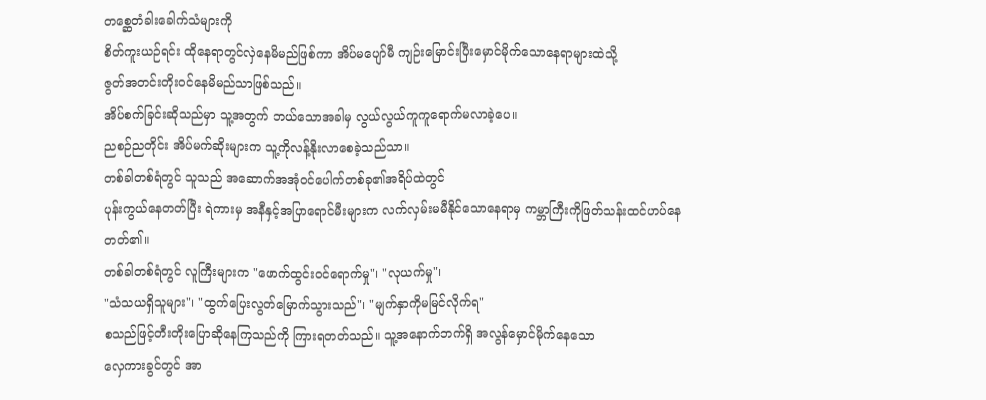တစ္ဆေတံခါးခေါက်သံများကို
စိတ်ကူးယဉ်ရင်း ထိုနေရာတွင်လှဲနေမိမည်ဖြစ်ကာ အိပ်မပျော်မီ ကျဉ်းမြောင်းပြီးမှောင်မိုက်သောနေရာများထဲသို့
ဇွတ်အတင်းတိုးဝင်နေမိမည်သာဖြစ်သည်။
အိပ်စက်ခြင်းဆိုသည်မှာ သူ့အတွက် ဘယ်သောအခါမှ လွယ်လွယ်ကူကူရောက်မလာခဲ့ပေ။
ညစဉ်ညတိုင်း အိပ်မက်ဆိုးများက သူ့ကိုလန့်နိုးလာစေခဲ့သည်သာ။
တစ်ခါတစ်ရံတွင် သူသည် အဆောက်အအုံဝင်ပေါက်တစ်ခု၏အရိပ်ထဲတွင်
ပုန်းကွယ်နေတတ်ပြီး ရဲကားမှ အနီနှင့်အပြာရောင်မီးများက လက်လှမ်းမမီနိုင်သောနေရာမှ ကမ္ဘာကြီးကိုဖြတ်သန်းထင်ဟပ်နေတတ်၏။
တစ်ခါတစ်ရံတွင် လူကြီးများက "ဖောက်ထွင်းဝင်ရောက်မှု"၊ "လုယက်မှု"၊
"သံသယရှိသူများ"၊ "ထွက်ပြေးလွတ်မြောက်သွားသည်"၊ "မျက်နှာကိုမမြင်လိုက်ရ"
စသည်ဖြင့်တီးတိုးပြောဆိုနေကြသည်ကို ကြားရတတ်သည်။ သူ့အနောက်ဘက်ရှိ အလွန်မှောင်မိုက်နေသော
လှေကားခွင်တွင် အာ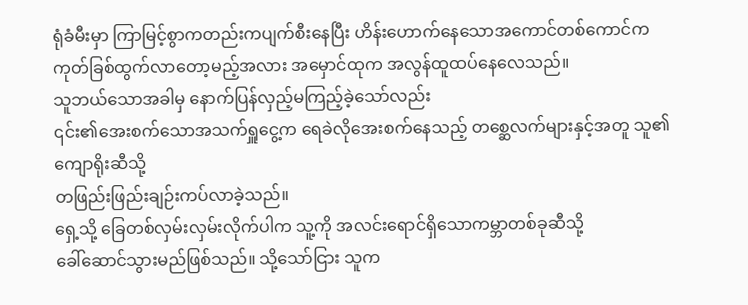ရုံခံမီးမှာ ကြာမြင့်စွာကတည်းကပျက်စီးနေပြီး ဟိန်းဟောက်နေသောအကောင်တစ်ကောင်က
ကုတ်ခြစ်ထွက်လာတော့မည့်အလား အမှောင်ထုက အလွန်ထူထပ်နေလေသည်။
သူဘယ်သောအခါမှ နောက်ပြန်လှည့်မကြည့်ခဲ့သော်လည်း
၎င်း၏အေးစက်သောအသက်ရှူငွေ့က ရေခဲလိုအေးစက်နေသည့် တစ္ဆေလက်များနှင့်အတူ သူ၏ကျောရိုးဆီသို့
တဖြည်းဖြည်းချဉ်းကပ်လာခဲ့သည်။
ရှေ့သို့ ခြေတစ်လှမ်းလှမ်းလိုက်ပါက သူ့ကို အလင်းရောင်ရှိသောကမ္ဘာတစ်ခုဆီသို့
ခေါ်ဆောင်သွားမည်ဖြစ်သည်။ သို့သော်ငြား သူက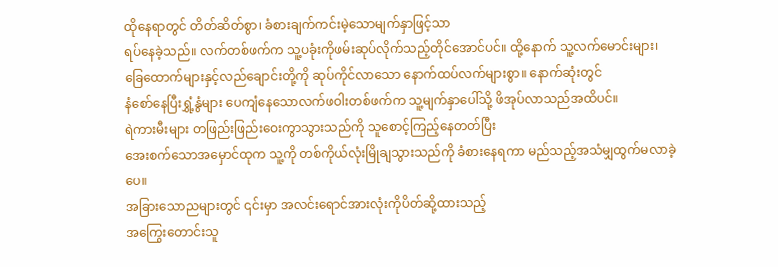ထိုနေရာတွင် တိတ်ဆိတ်စွာ၊ ခံစားချက်ကင်းမဲ့သောမျက်နှာဖြင့်သာ
ရပ်နေခဲ့သည်။ လက်တစ်ဖက်က သူ့ပခုံးကိုဖမ်းဆုပ်လိုက်သည့်တိုင်အောင်ပင်။ ထို့နောက် သူ့လက်မောင်းများ၊
ခြေထောက်များနှင့်လည်ချောင်းတို့ကို ဆုပ်ကိုင်လာသော နောက်ထပ်လက်များစွာ။ နောက်ဆုံးတွင်
နံစော်နေပြီးရွှံ့နွံများ ပေကျံနေသောလက်ဖဝါးတစ်ဖက်က သူ့မျက်နှာပေါ်သို့ ဖိအုပ်လာသည်အထိပင်။
ရဲကားမီးများ တဖြည်းဖြည်းဝေးကွာသွားသည်ကို သူစောင့်ကြည့်နေတတ်ပြီး
အေးစက်သောအမှောင်ထုက သူ့ကို တစ်ကိုယ်လုံးမြိုချသွားသည်ကို ခံစားနေရကာ မည်သည့်အသံမျှထွက်မလာခဲ့ပေ။
အခြားသောညများတွင် ၎င်းမှာ အလင်းရောင်အားလုံးကိုပိတ်ဆို့ထားသည့်
အကြွေးတောင်းသူ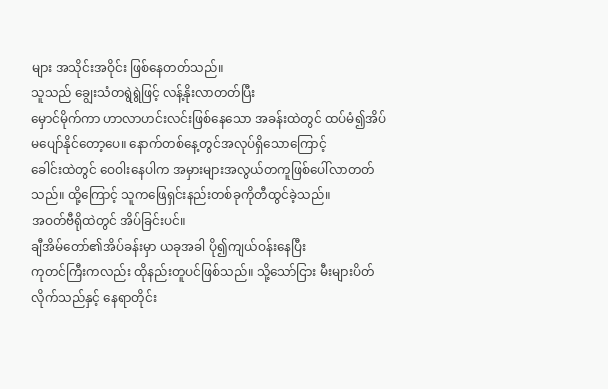များ အသိုင်းအဝိုင်း ဖြစ်နေတတ်သည်။
သူသည် ချွေးသံတရွဲရွဲဖြင့် လန့်နိုးလာတတ်ပြီး
မှောင်မိုက်ကာ ဟာလာဟင်းလင်းဖြစ်နေသော အခန်းထဲတွင် ထပ်မံ၍အိပ်မပျော်နိုင်တော့ပေ။ နောက်တစ်နေ့တွင်အလုပ်ရှိသောကြောင့်
ခေါင်းထဲတွင် ဝေဝါးနေပါက အမှားများအလွယ်တကူဖြစ်ပေါ်လာတတ်သည်။ ထို့ကြောင့် သူကဖြေရှင်းနည်းတစ်ခုကိုတီထွင်ခဲ့သည်။
အဝတ်ဗီရိုထဲတွင် အိပ်ခြင်းပင်။
ချီအိမ်တော်၏အိပ်ခန်းမှာ ယခုအခါ ပို၍ကျယ်ဝန်းနေပြီး
ကုတင်ကြီးကလည်း ထိုနည်းတူပင်ဖြစ်သည်။ သို့သော်ငြား မီးများပိတ်လိုက်သည်နှင့် နေရာတိုင်း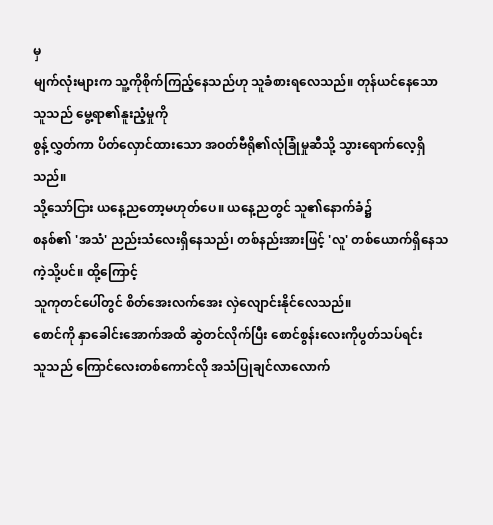မှ
မျက်လုံးများက သူ့ကိုစိုက်ကြည့်နေသည်ဟု သူခံစားရလေသည်။ တုန်ယင်နေသော သူသည် မွေ့ရာ၏နူးညံ့မှုကို
စွန့်လွှတ်ကာ ပိတ်လှောင်ထားသော အဝတ်ဗီရို၏လုံခြုံမှုဆီသို့ သွားရောက်လေ့ရှိသည်။
သို့သော်ငြား ယနေ့ညတော့မဟုတ်ပေ။ ယနေ့ညတွင် သူ၏နောက်ခံ၌
စနစ်၏ 'အသံ' ညည်းသံလေးရှိနေသည်၊ တစ်နည်းအားဖြင့် 'လူ' တစ်ယောက်ရှိနေသကဲ့သို့ပင်။ ထို့ကြောင့်
သူကုတင်ပေါ်တွင် စိတ်အေးလက်အေး လှဲလျောင်းနိုင်လေသည်။
စောင်ကို နှာခေါင်းအောက်အထိ ဆွဲတင်လိုက်ပြီး စောင်စွန်းလေးကိုပွတ်သပ်ရင်း
သူသည် ကြောင်လေးတစ်ကောင်လို အသံပြုချင်လာလောက်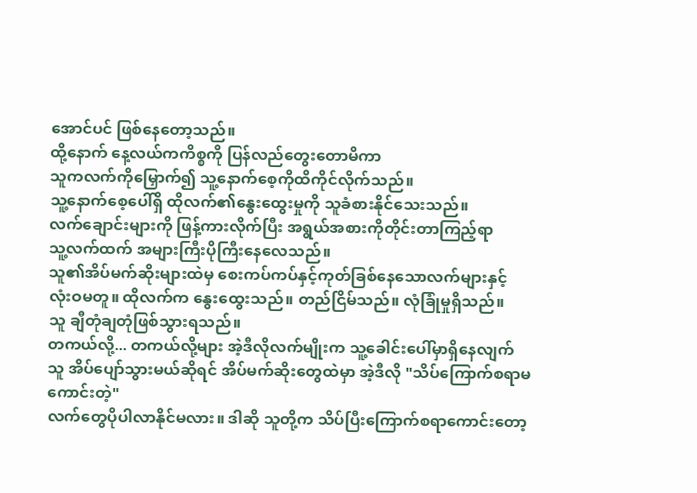အောင်ပင် ဖြစ်နေတော့သည်။
ထို့နောက် နေ့လယ်ကကိစ္စကို ပြန်လည်တွေးတောမိကာ
သူကလက်ကိုမြှောက်၍ သူ့နောက်စေ့ကိုထိကိုင်လိုက်သည်။
သူ့နောက်စေ့ပေါ်ရှိ ထိုလက်၏နွေးထွေးမှုကို သူခံစားနိုင်သေးသည်။
လက်ချောင်းများကို ဖြန့်ကားလိုက်ပြီး အရွယ်အစားကိုတိုင်းတာကြည့်ရာ
သူ့လက်ထက် အများကြီးပိုကြီးနေလေသည်။
သူ၏အိပ်မက်ဆိုးများထဲမှ စေးကပ်ကပ်နှင့်ကုတ်ခြစ်နေသောလက်များနှင့်
လုံးဝမတူ။ ထိုလက်က နွေးထွေးသည်။ တည်ငြိမ်သည်။ လုံခြုံမှုရှိသည်။
သူ ချီတုံချတုံဖြစ်သွားရသည်။
တကယ်လို့... တကယ်လို့များ အဲ့ဒီလိုလက်မျိုးက သူ့ခေါင်းပေါ်မှာရှိနေလျက်
သူ အိပ်ပျော်သွားမယ်ဆိုရင် အိပ်မက်ဆိုးတွေထဲမှာ အဲ့ဒီလို "သိပ်ကြောက်စရာမကောင်းတဲ့"
လက်တွေပိုပါလာနိုင်မလား။ ဒါဆို သူတို့က သိပ်ပြီးကြောက်စရာကောင်းတော့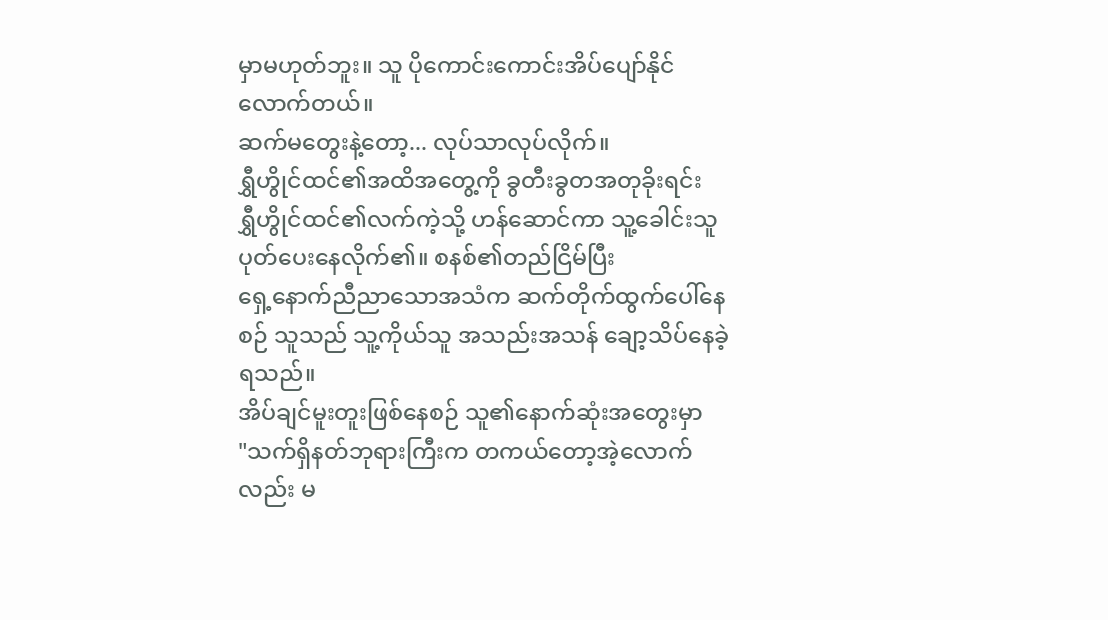မှာမဟုတ်ဘူး။ သူ ပိုကောင်းကောင်းအိပ်ပျော်နိုင်လောက်တယ်။
ဆက်မတွေးနဲ့တော့... လုပ်သာလုပ်လိုက်။
ရွှီဟွိုင်ထင်၏အထိအတွေ့ကို ခွတီးခွတအတုခိုးရင်း
ရွှီဟွိုင်ထင်၏လက်ကဲ့သို့ ဟန်ဆောင်ကာ သူ့ခေါင်းသူ ပုတ်ပေးနေလိုက်၏။ စနစ်၏တည်ငြိမ်ပြီး
ရှေ့နောက်ညီညာသောအသံက ဆက်တိုက်ထွက်ပေါ်နေစဉ် သူသည် သူ့ကိုယ်သူ အသည်းအသန် ချော့သိပ်နေခဲ့ရသည်။
အိပ်ချင်မူးတူးဖြစ်နေစဉ် သူ၏နောက်ဆုံးအတွေးမှာ
"သက်ရှိနတ်ဘုရားကြီးက တကယ်တော့အဲ့လောက်လည်း မ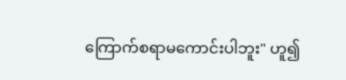ကြောက်စရာမကောင်းပါဘူး" ဟူ၍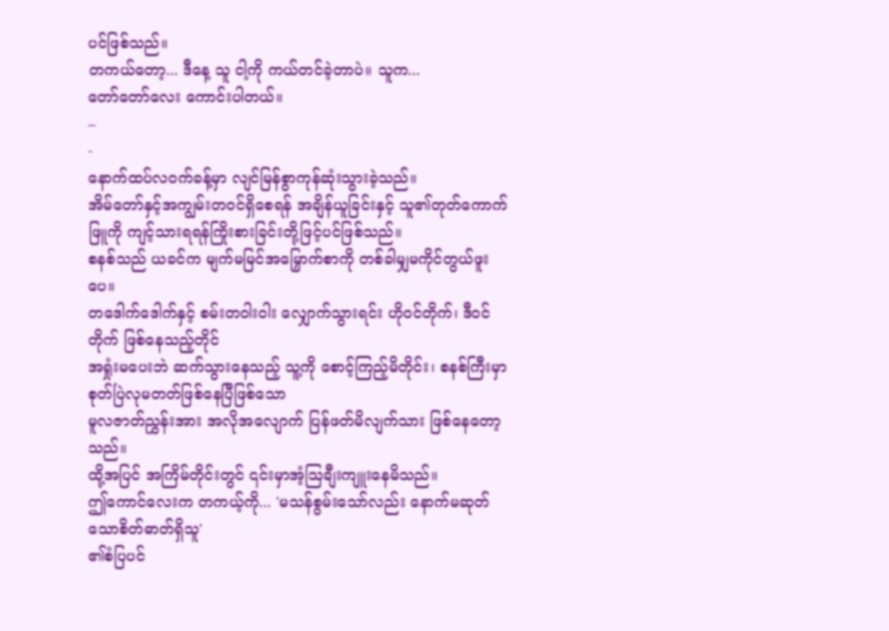ပင်ဖြစ်သည်။
တကယ်တော့... ဒီနေ့ သူ ငါ့ကို ကယ်တင်ခဲ့တာပဲ။ သူက...
တော်တော်လေး ကောင်းပါတယ်။
–
-
နောက်ထပ်လဝက်ခန့်မှာ လျင်မြန်စွာကုန်ဆုံးသွားခဲ့သည်။
အိမ်တော်နှင့်အကျွမ်းတဝင်ရှိစေရန် အချိန်ယူခြင်းနှင့် သူ၏တုတ်ကောက်ဖြူကို ကျင့်သားရရန်ကြိုးစားခြင်းတို့ဖြင့်ပင်ဖြစ်သည်။
စနစ်သည် ယခင်က မျက်မမြင်အမြှောက်စာကို တစ်ခါမျှမကိုင်တွယ်ဖူးပေ။
တဒေါက်ဒေါက်နှင့် စမ်းတဝါးဝါး လျှောက်သွားရင်း ဟိုဝင်တိုက်၊ ဒီဝင်တိုက် ဖြစ်နေသည့်တိုင်
အရှုံးမပေးဘဲ ဆက်သွားနေသည့် သူ့ကို စောင့်ကြည့်မိတိုင်း၊ စနစ်ကြီးမှာ စုတ်ပြဲလုမတတ်ဖြစ်နေပြီဖြစ်သော
မူလဇာတ်ညွှန်းအား အလိုအလျောက် ပြန်ဖတ်မိလျက်သား ဖြစ်နေတော့သည်။
ထို့အပြင် အကြိမ်တိုင်းတွင် ၎င်းမှာအံ့သြချီးကျူးနေမိသည်။
ဤကောင်လေးက တကယ့်ကို... 'မသန်စွမ်းသော်လည်း နောက်မဆုတ်သောစိတ်ဓာတ်ရှိသူ'
၏စံပြပင်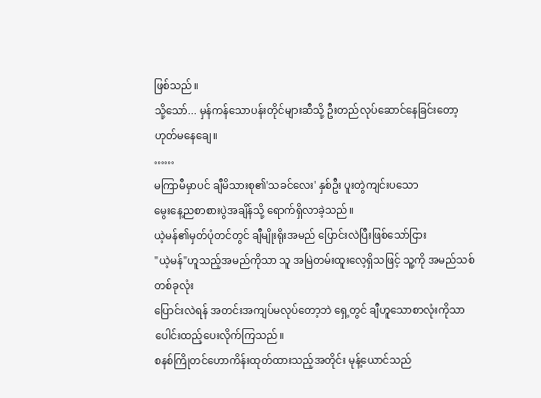ဖြစ်သည်။
သို့သော်... မှန်ကန်သောပန်းတိုင်များဆီသို့ ဦးတည်လုပ်ဆောင်နေခြင်းတော့
ဟုတ်မနေချေ။
……
မကြာမီမှာပင် ချီမိသားစု၏'သခင်လေး' နှစ်ဦး ပူးတွဲကျင်းပသော
မွေးနေ့ညစာစားပွဲအချိန်သို့ ရောက်ရှိလာခဲ့သည်။
ယဲ့မန်၏မှတ်ပုံတင်တွင် ချီမျိုးရိုးအမည် ပြောင်းလဲပြီးဖြစ်သော်ငြား
"ယဲ့မန်"ဟူသည့်အမည်ကိုသာ သူ အမြဲတမ်းထူးလေ့ရှိသဖြင့် သူ့ကို အမည်သစ်တစ်ခုလုံး
ပြောင်းလဲရန် အတင်းအကျပ်မလုပ်တော့ဘဲ ရှေ့တွင် ချီဟူသောစာလုံးကိုသာ ပေါင်းထည့်ပေးလိုက်ကြသည်။
စနစ်ကြိုတင်ဟောကိန်းထုတ်ထားသည့်အတိုင်း မုန့်ယောင်သည်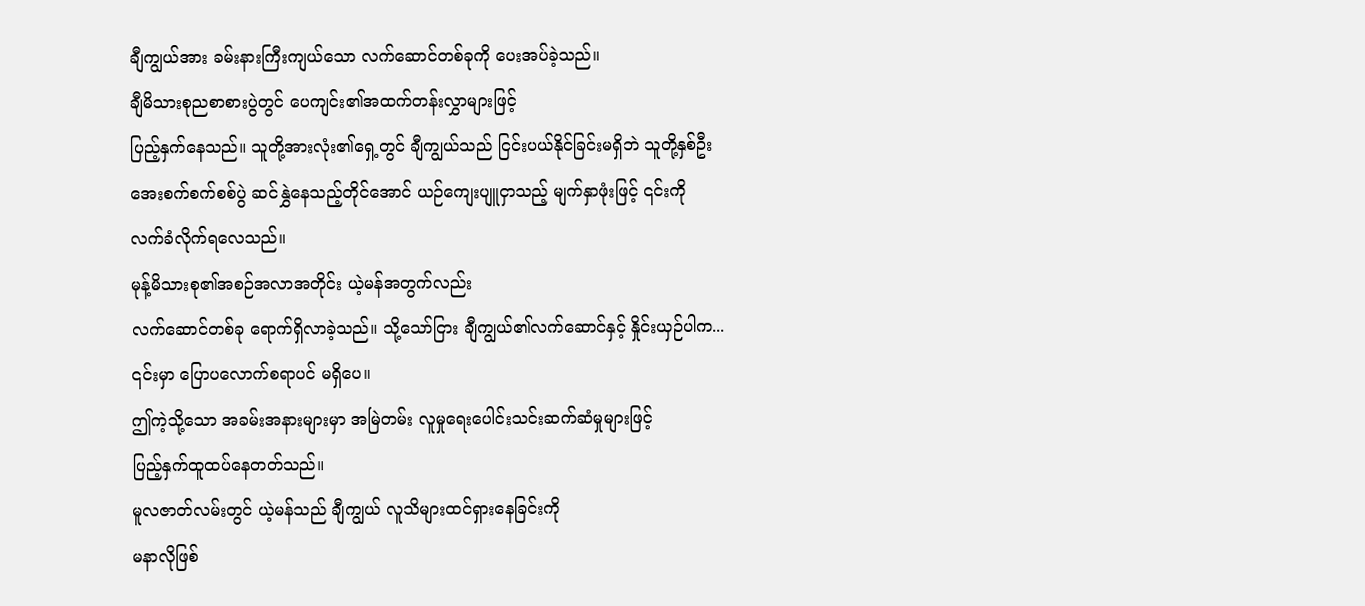ချီကျွယ်အား ခမ်းနားကြီးကျယ်သော လက်ဆောင်တစ်ခုကို ပေးအပ်ခဲ့သည်။
ချီမိသားစုညစာစားပွဲတွင် ပေကျင်း၏အထက်တန်းလွှာများဖြင့်
ပြည့်နှက်နေသည်။ သူတို့အားလုံး၏ရှေ့တွင် ချီကျွယ်သည် ငြင်းပယ်နိုင်ခြင်းမရှိဘဲ သူတို့နှစ်ဦး
အေးစက်စက်စစ်ပွဲ ဆင်နွှဲနေသည့်တိုင်အောင် ယဉ်ကျေးပျူငှာသည့် မျက်နှာဖုံးဖြင့် ၎င်းကို
လက်ခံလိုက်ရလေသည်။
မုန့်မိသားစု၏အစဉ်အလာအတိုင်း ယဲ့မန်အတွက်လည်း
လက်ဆောင်တစ်ခု ရောက်ရှိလာခဲ့သည်။ သို့သော်ငြား ချီကျွယ်၏လက်ဆောင်နှင့် နှိုင်းယှဉ်ပါက...
၎င်းမှာ ပြောပလောက်စရာပင် မရှိပေ။
ဤကဲ့သို့သော အခမ်းအနားများမှာ အမြဲတမ်း လူမှုရေးပေါင်းသင်းဆက်ဆံမှုများဖြင့်
ပြည့်နှက်ထူထပ်နေတတ်သည်။
မူလဇာတ်လမ်းတွင် ယဲ့မန်သည် ချီကျွယ် လူသိများထင်ရှားနေခြင်းကို
မနာလိုဖြစ်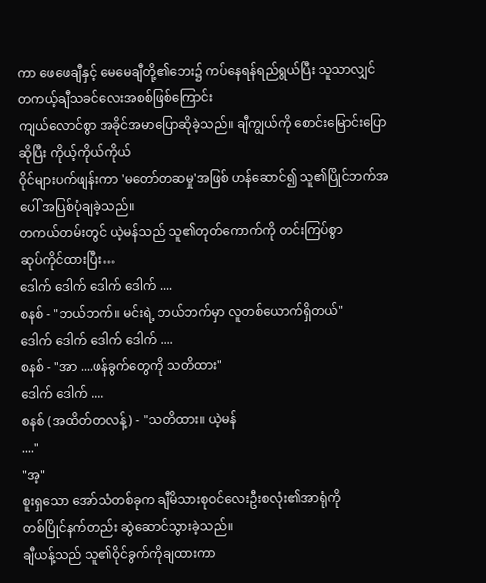ကာ ဖေဖေချီနှင့် မေမေချီတို့၏ဘေး၌ ကပ်နေရန်ရည်ရွယ်ပြီး သူသာလျှင် တကယ့်ချီသခင်လေးအစစ်ဖြစ်ကြောင်း
ကျယ်လောင်စွာ အခိုင်အမာပြောဆိုခဲ့သည်။ ချီကျွယ်ကို စောင်းမြောင်းပြောဆိုပြီး ကိုယ့်ကိုယ်ကိုယ်
ဝိုင်များပက်ဖျန်းကာ 'မတော်တဆမှု'အဖြစ် ဟန်ဆောင်၍ သူ၏ပြိုင်ဘက်အပေါ် အပြစ်ပုံချခဲ့သည်။
တကယ်တမ်းတွင် ယဲ့မန်သည် သူ၏တုတ်ကောက်ကို တင်းကြပ်စွာ
ဆုပ်ကိုင်ထားပြီး…
ဒေါက် ဒေါက် ဒေါက် ဒေါက် ....
စနစ် - "ဘယ်ဘက်။ မင်းရဲ့ ဘယ်ဘက်မှာ လူတစ်ယောက်ရှိတယ်"
ဒေါက် ဒေါက် ဒေါက် ဒေါက် ....
စနစ် - "အာ ....ဖန်ခွက်တွေကို သတိထား"
ဒေါက် ဒေါက် ....
စနစ် (အထိတ်တလန့်) - "သတိထား။ ယဲ့မန်
...."
"အ့"
စူးရှသော အော်သံတစ်ခုက ချီမိသားစုဝင်လေးဦးစလုံး၏အာရုံကို
တစ်ပြိုင်နက်တည်း ဆွဲဆောင်သွားခဲ့သည်။
ချီယန့်သည် သူ၏ဝိုင်ခွက်ကိုချထားကာ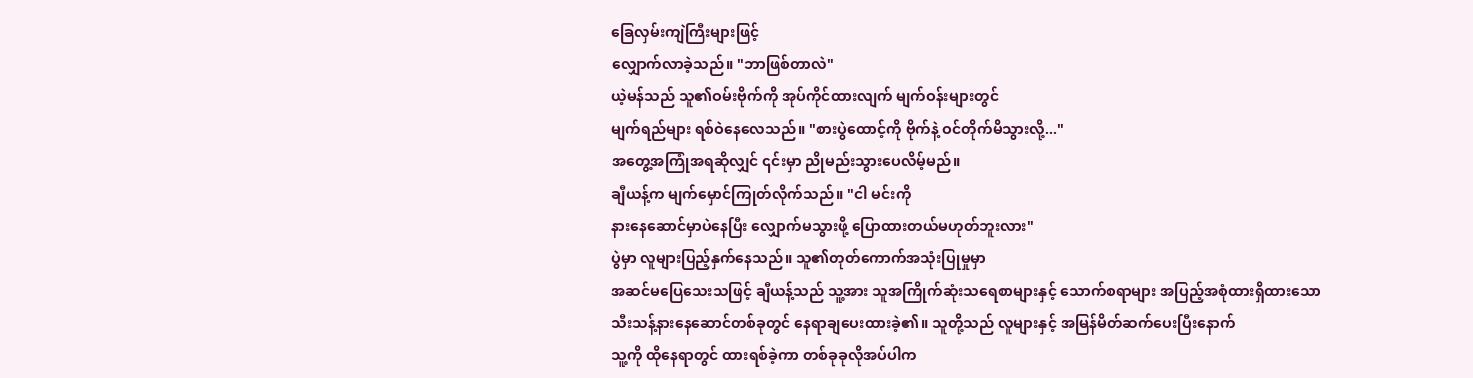ခြေလှမ်းကျဲကြီးများဖြင့်
လျှောက်လာခဲ့သည်။ "ဘာဖြစ်တာလဲ"
ယဲ့မန်သည် သူ၏ဝမ်းဗိုက်ကို အုပ်ကိုင်ထားလျက် မျက်ဝန်းများတွင်
မျက်ရည်များ ရစ်ဝဲနေလေသည်။ "စားပွဲထောင့်ကို ဗိုက်နဲ့ ဝင်တိုက်မိသွားလို့..."
အတွေ့အကြုံအရဆိုလျှင် ၎င်းမှာ ညိုမည်းသွားပေလိမ့်မည်။
ချီယန့်က မျက်မှောင်ကြုတ်လိုက်သည်။ "ငါ မင်းကို
နားနေဆောင်မှာပဲနေပြီး လျှောက်မသွားဖို့ ပြောထားတယ်မဟုတ်ဘူးလား"
ပွဲမှာ လူများပြည့်နှက်နေသည်။ သူ၏တုတ်ကောက်အသုံးပြုမှုမှာ
အဆင်မပြေသေးသဖြင့် ချီယန့်သည် သူ့အား သူအကြိုက်ဆုံးသရေစာများနှင့် သောက်စရာများ အပြည့်အစုံထားရှိထားသော
သီးသန့်နားနေဆောင်တစ်ခုတွင် နေရာချပေးထားခဲ့၏။ သူတို့သည် လူများနှင့် အမြန်မိတ်ဆက်ပေးပြီးနောက်
သူ့ကို ထိုနေရာတွင် ထားရစ်ခဲ့ကာ တစ်ခုခုလိုအပ်ပါက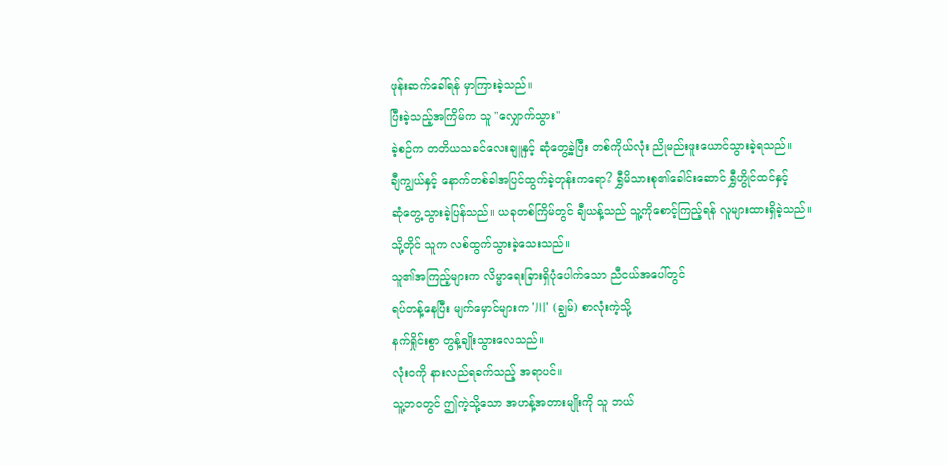ဖုန်းဆက်ခေါ်ရန် မှာကြားခဲ့သည်။
ပြီးခဲ့သည့်အကြိမ်က သူ "လျှောက်သွား"
ခဲ့စဉ်က တတိယသခင်လေးချူနှင့် ဆုံတွေ့ခဲ့ပြီး တစ်ကိုယ်လုံး ညိုမည်းဖူးယောင်သွားခဲ့ရသည်။
ချီကျွယ်နှင့် နောက်တစ်ခါအပြင်ထွက်ခဲ့တုန်းကရော? ရွှီမိသားစု၏ခေါင်းဆောင် ရွှီဟွိုင်ထင်နှင့်
ဆုံတွေ့သွားခဲ့ပြန်သည်။ ယခုတစ်ကြိမ်တွင် ချီယန့်သည် သူ့ကိုစောင့်ကြည့်ရန် လူများထားရှိခဲ့သည်။
သို့တိုင် သူက လစ်ထွက်သွားခဲ့သေးသည်။
သူ၏အကြည့်များက လိမ္မာရေးခြားရှိပုံပေါက်သော ညီငယ်အပေါ်တွင်
ရပ်တန့်နေပြီး မျက်မှောင်များက '川' (ချွမ်) စာလုံးကဲ့သို့
နက်ရှိုင်းစွာ တွန့်ချိုးသွားလေသည်။
လုံးဝကို နားလည်ရခက်သည့် အရာပင်။
သူ့ဘဝတွင် ဤကဲ့သို့သော အဟန့်အတားမျိုးကို သူ ဘယ်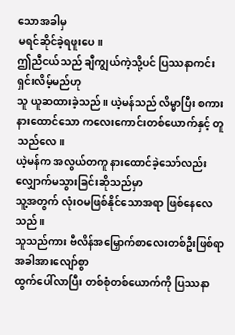သောအခါမှ
မရင်ဆိုင်ခဲ့ရဖူးပေ။
ဤညီငယ်သည် ချီကျွယ်ကဲ့သို့ပင် ပြဿနာကင်းရှင်းလိမ့်မည်ဟု
သူ ယူဆထားခဲ့သည်။ ယဲ့မန်သည် လိမ္မာပြီး စကားနားထောင်သော ကလေးကောင်းတစ်ယောက်နှင့် တူသည်လေ။
ယဲ့မန်က အလွယ်တကူ နားထောင်ခဲ့သော်လည်း လျှောက်မသွားခြင်းဆိုသည်မှာ
သူ့အတွက် လုံးဝမဖြစ်နိုင်သောအရာ ဖြစ်နေလေသည်။
သူသည်ကား ဗီလိန်အမြှောက်စာလေးတစ်ဦးဖြစ်ရာ အခါအားလျော်စွာ
ထွက်ပေါ်လာပြီး တစ်စုံတစ်ယောက်ကို ပြဿနာ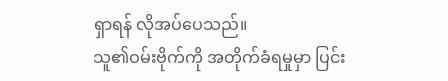ရှာရန် လိုအပ်ပေသည်။
သူ၏ဝမ်းဗိုက်ကို အတိုက်ခံရမှုမှာ ပြင်း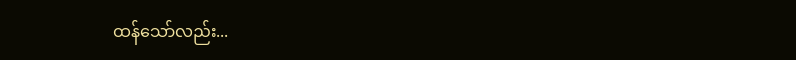ထန်သော်လည်း...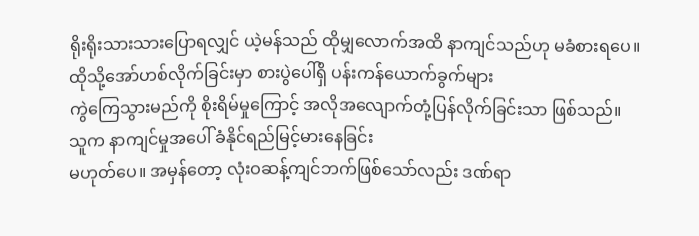ရိုးရိုးသားသားပြောရလျှင် ယဲ့မန်သည် ထိုမျှလောက်အထိ နာကျင်သည်ဟု မခံစားရပေ။
ထိုသို့အော်ဟစ်လိုက်ခြင်းမှာ စားပွဲပေါ်ရှိ ပန်းကန်ယောက်ခွက်များ
ကွဲကြေသွားမည်ကို စိုးရိမ်မှုကြောင့် အလိုအလျောက်တုံ့ပြန်လိုက်ခြင်းသာ ဖြစ်သည်။
သူက နာကျင်မှုအပေါ် ခံနိုင်ရည်မြင့်မားနေခြင်း
မဟုတ်ပေ။ အမှန်တော့ လုံးဝဆန့်ကျင်ဘက်ဖြစ်သော်လည်း ဒဏ်ရာ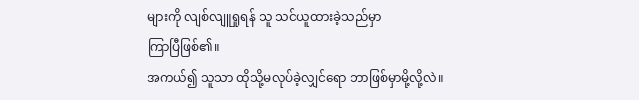များကို လျစ်လျူရှုရန် သူ သင်ယူထားခဲ့သည်မှာ
ကြာပြီဖြစ်၏။
အကယ်၍ သူသာ ထိုသို့မလုပ်ခဲ့လျှင်ရော ဘာဖြစ်မှာမို့လို့လဲ။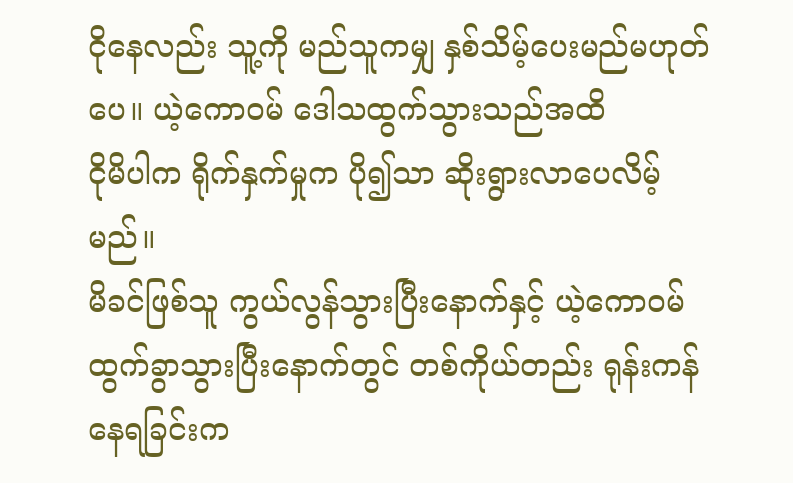ငိုနေလည်း သူ့ကို မည်သူကမျှ နှစ်သိမ့်ပေးမည်မဟုတ်ပေ။ ယဲ့ကောဝမ် ဒေါသထွက်သွားသည်အထိ
ငိုမိပါက ရိုက်နှက်မှုက ပို၍သာ ဆိုးရွားလာပေလိမ့်မည်။
မိခင်ဖြစ်သူ ကွယ်လွန်သွားပြီးနောက်နှင့် ယဲ့ကောဝမ်
ထွက်ခွာသွားပြီးနောက်တွင် တစ်ကိုယ်တည်း ရုန်းကန်နေရခြင်းက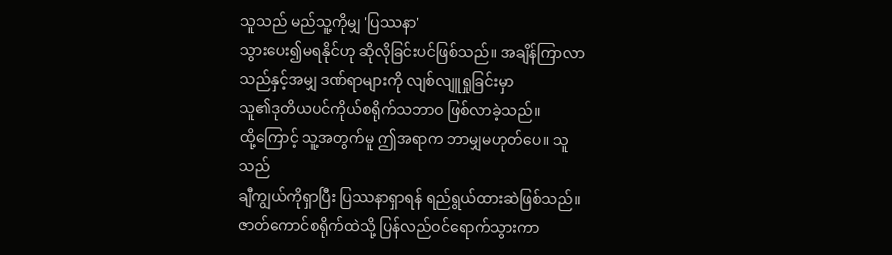သူသည် မည်သူ့ကိုမျှ 'ပြဿနာ'
သွားပေး၍မရနိုင်ဟု ဆိုလိုခြင်းပင်ဖြစ်သည်။ အချိန်ကြာလာသည်နှင့်အမျှ ဒဏ်ရာများကို လျစ်လျူရှုခြင်းမှာ
သူ၏ဒုတိယပင်ကိုယ်စရိုက်သဘာဝ ဖြစ်လာခဲ့သည်။
ထို့ကြောင့် သူ့အတွက်မူ ဤအရာက ဘာမျှမဟုတ်ပေ။ သူသည်
ချီကျွယ်ကိုရှာပြီး ပြဿနာရှာရန် ရည်ရွယ်ထားဆဲဖြစ်သည်။
ဇာတ်ကောင်စရိုက်ထဲသို့ ပြန်လည်ဝင်ရောက်သွားကာ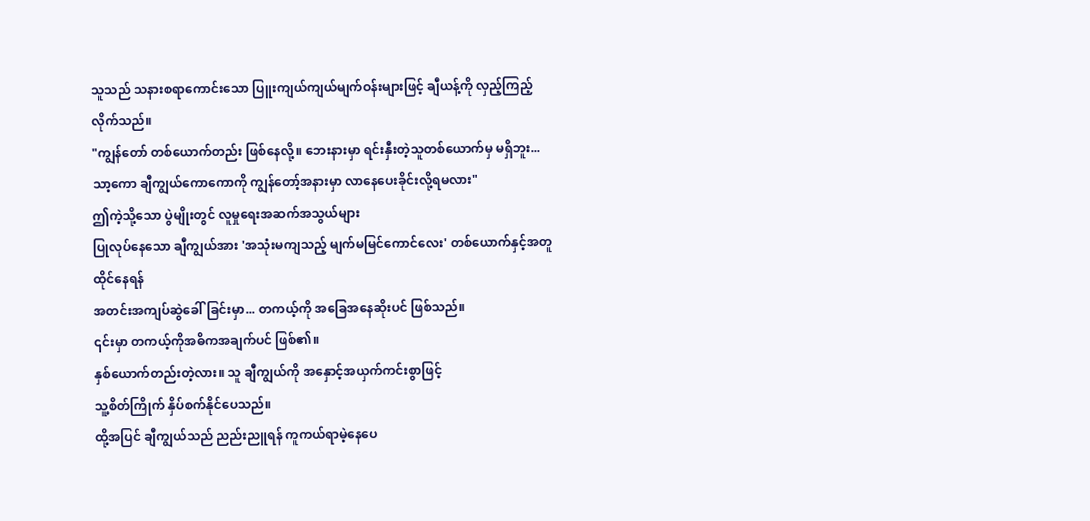သူသည် သနားစရာကောင်းသော ပြူးကျယ်ကျယ်မျက်ဝန်းများဖြင့် ချီယန့်ကို လှည့်ကြည့်လိုက်သည်။
"ကျွန်တော် တစ်ယောက်တည်း ဖြစ်နေလို့။ ဘေးနားမှာ ရင်းနှီးတဲ့သူတစ်ယောက်မှ မရှိဘူး...
သာ့ကော ချီကျွယ်ကောကောကို ကျွန်တော့်အနားမှာ လာနေပေးခိုင်းလို့ရမလား"
ဤကဲ့သို့သော ပွဲမျိုးတွင် လူမှုရေးအဆက်အသွယ်များ
ပြုလုပ်နေသော ချီကျွယ်အား 'အသုံးမကျသည့် မျက်မမြင်ကောင်လေး' တစ်ယောက်နှင့်အတူ ထိုင်နေရန်
အတင်းအကျပ်ဆွဲခေါ်ခြင်းမှာ... တကယ့်ကို အခြေအနေဆိုးပင် ဖြစ်သည်။
၎င်းမှာ တကယ့်ကိုအဓိကအချက်ပင် ဖြစ်၏။
နှစ်ယောက်တည်းတဲ့လား။ သူ ချီကျွယ်ကို အနှောင့်အယှက်ကင်းစွာဖြင့်
သူ့စိတ်ကြိုက် နှိပ်စက်နိုင်ပေသည်။
ထို့အပြင် ချီကျွယ်သည် ညည်းညူရန် ကူကယ်ရာမဲ့နေပေ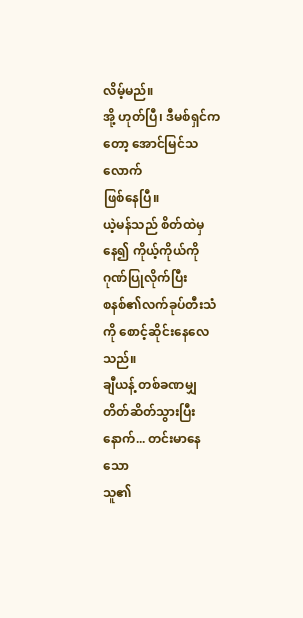လိမ့်မည်။
အို့ ဟုတ်ပြီ၊ ဒီမစ်ရှင်ကတော့ အောင်မြင်သလောက်
ဖြစ်နေပြီ။
ယဲ့မန်သည် စိတ်ထဲမှနေ၍ ကိုယ့်ကိုယ်ကို ဂုဏ်ပြုလိုက်ပြီး
စနစ်၏လက်ခုပ်တီးသံကို စောင့်ဆိုင်းနေလေသည်။
ချီယန့် တစ်ခဏမျှ တိတ်ဆိတ်သွားပြီးနောက်... တင်းမာနေသော
သူ၏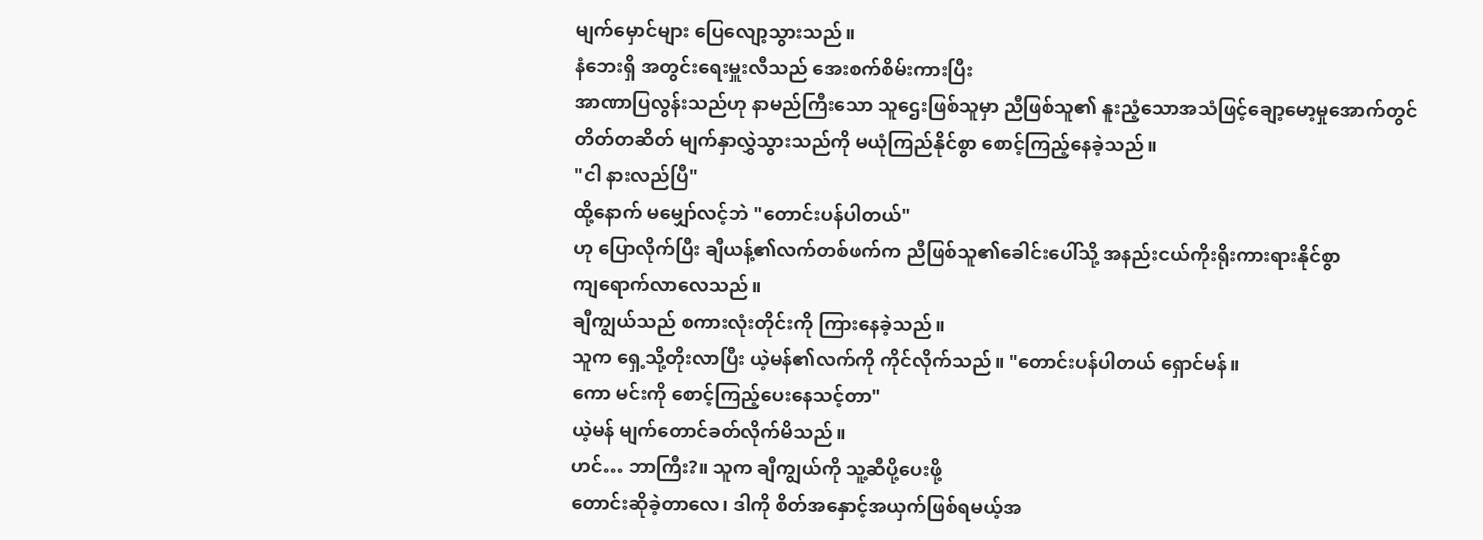မျက်မှောင်များ ပြေလျော့သွားသည်။
နံဘေးရှိ အတွင်းရေးမှူးလီသည် အေးစက်စိမ်းကားပြီး
အာဏာပြလွန်းသည်ဟု နာမည်ကြီးသော သူဌေးဖြစ်သူမှာ ညီဖြစ်သူ၏ နူးညံ့သောအသံဖြင့်ချော့မော့မှုအောက်တွင်
တိတ်တဆိတ် မျက်နှာလွှဲသွားသည်ကို မယုံကြည်နိုင်စွာ စောင့်ကြည့်နေခဲ့သည်။
"ငါ နားလည်ပြီ"
ထို့နောက် မမျှော်လင့်ဘဲ "တောင်းပန်ပါတယ်"
ဟု ပြောလိုက်ပြီး ချီယန့်၏လက်တစ်ဖက်က ညီဖြစ်သူ၏ခေါင်းပေါ်သို့ အနည်းငယ်ကိုးရိုးကားရားနိုင်စွာ
ကျရောက်လာလေသည်။
ချီကျွယ်သည် စကားလုံးတိုင်းကို ကြားနေခဲ့သည်။
သူက ရှေ့သို့တိုးလာပြီး ယဲ့မန်၏လက်ကို ကိုင်လိုက်သည်။ "တောင်းပန်ပါတယ် ရှောင်မန်။
ကော မင်းကို စောင့်ကြည့်ပေးနေသင့်တာ"
ယဲ့မန် မျက်တောင်ခတ်လိုက်မိသည်။
ဟင်… ဘာကြီး?။ သူက ချီကျွယ်ကို သူ့ဆီပို့ပေးဖို့
တောင်းဆိုခဲ့တာလေ၊ ဒါကို စိတ်အနှောင့်အယှက်ဖြစ်ရမယ့်အ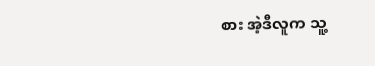စား အဲ့ဒီလူက သူ့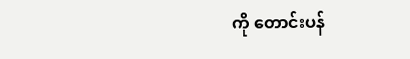ကို တောင်းပန်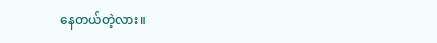နေတယ်တဲ့လား။